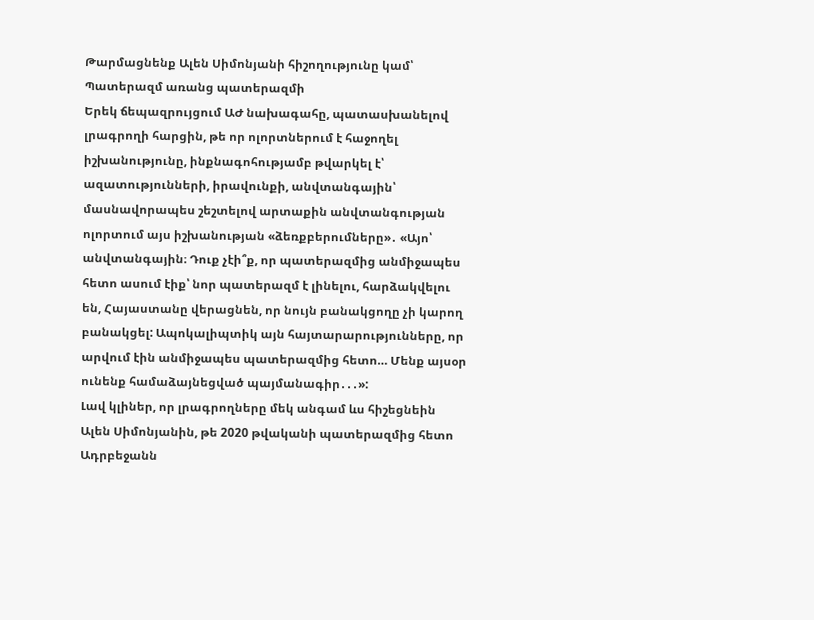Թարմացնենք Ալեն Սիմոնյանի հիշողությունը կամ՝ Պատերազմ առանց պատերազմի
Երեկ ճեպազրույցում ԱԺ նախագահը, պատասխանելով լրագրողի հարցին, թե որ ոլորտներում է հաջողել իշխանությունը, ինքնագոհությամբ թվարկել է՝ ազատությունների, իրավունքի, անվտանգային՝ մասնավորապես շեշտելով արտաքին անվտանգության ոլորտում այս իշխանության «ձեռքբերումները»․ «Այո՝ անվտանգային։ Դուք չէի՞ք, որ պատերազմից անմիջապես հետո ասում էիք՝ նոր պատերազմ է լինելու, հարձակվելու են, Հայաստանը վերացնեն, որ նույն բանակցողը չի կարող բանակցել: Ապոկալիպտիկ այն հայտարարությունները, որ արվում էին անմիջապես պատերազմից հետո… Մենք այսօր ունենք համաձայնեցված պայմանագիր․․․»:
Լավ կլիներ, որ լրագրողները մեկ անգամ ևս հիշեցնեին Ալեն Սիմոնյանին, թե 2020 թվականի պատերազմից հետո Ադրբեջանն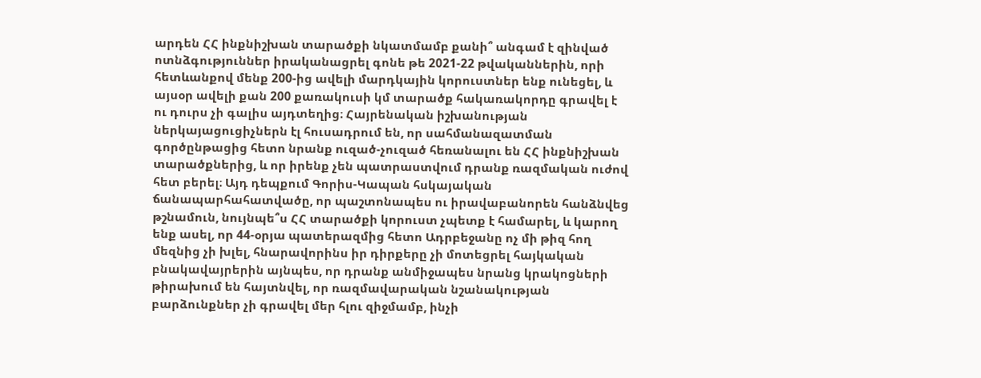արդեն ՀՀ ինքնիշխան տարածքի նկատմամբ քանի՞ անգամ է զինված ոտնձգություններ իրականացրել գոնե թե 2021-22 թվականներին, որի հետևանքով մենք 200-ից ավելի մարդկային կորուստներ ենք ունեցել, և այսօր ավելի քան 200 քառակուսի կմ տարածք հակառակորդը գրավել է ու դուրս չի գալիս այդտեղից։ Հայրենական իշխանության ներկայացուցիչներն էլ հուսադրում են, որ սահմանազատման գործընթացից հետո նրանք ուզած-չուզած հեռանալու են ՀՀ ինքնիշխան տարածքներից, և որ իրենք չեն պատրաստվում դրանք ռազմական ուժով հետ բերել։ Այդ դեպքում Գորիս-Կապան հսկայական ճանապարհահատվածը, որ պաշտոնապես ու իրավաբանորեն հանձնվեց թշնամուն, նույնպե՞ս ՀՀ տարածքի կորուստ չպետք է համարել, և կարող ենք ասել, որ 44-օրյա պատերազմից հետո Ադրբեջանը ոչ մի թիզ հող մեզնից չի խլել, հնարավորինս իր դիրքերը չի մոտեցրել հայկական բնակավայրերին այնպես, որ դրանք անմիջապես նրանց կրակոցների թիրախում են հայտնվել, որ ռազմավարական նշանակության բարձունքներ չի գրավել մեր հլու զիջմամբ, ինչի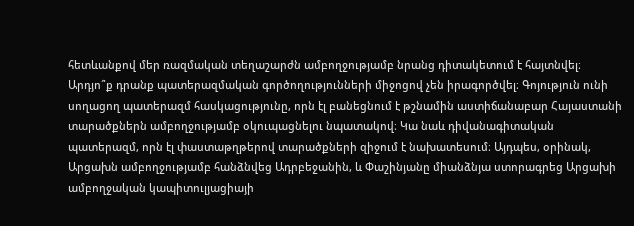հետևանքով մեր ռազմական տեղաշարժն ամբողջությամբ նրանց դիտակետում է հայտնվել։ Արդյո՞ք դրանք պատերազմական գործողությունների միջոցով չեն իրագործվել։ Գոյություն ունի սողացող պատերազմ հասկացությունը, որն էլ բանեցնում է թշնամին աստիճանաբար Հայաստանի տարածքներն ամբողջությամբ օկուպացնելու նպատակով։ Կա նաև դիվանագիտական պատերազմ, որն էլ փաստաթղթերով տարածքների զիջում է նախատեսում։ Այդպես, օրինակ, Արցախն ամբողջությամբ հանձնվեց Ադրբեջանին, և Փաշինյանը միանձնյա ստորագրեց Արցախի ամբողջական կապիտուլյացիայի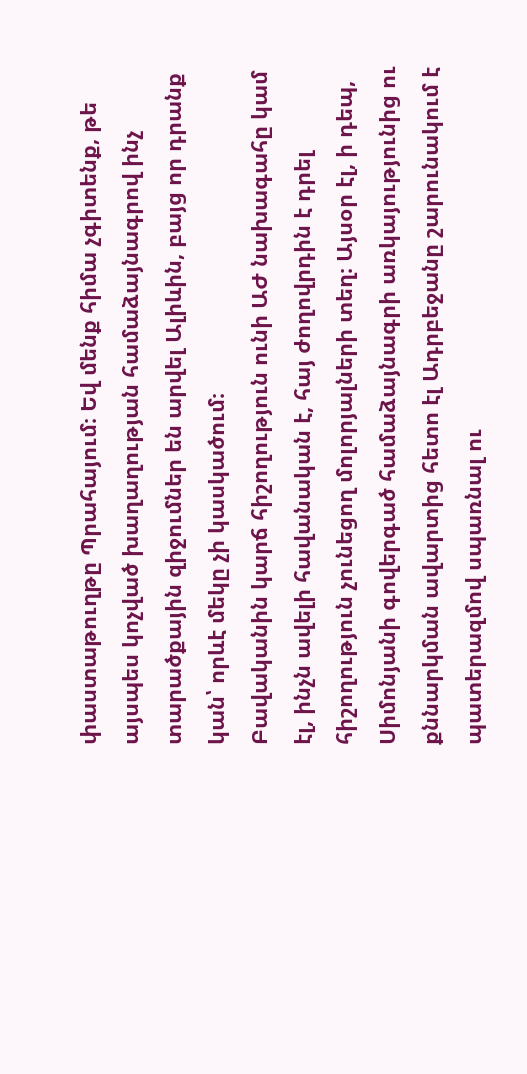փաստաթուղթը Պրահայում։ Եվ մենք հիմա չգիտենք, թե այսպես կոչված խաղաղության համաձայնագրով ինչ տարածքային զիջումներ են արվել Ալիևին, բայց որ դրանք կան՝ որևէ մեկը չի կասկածում։
Բավականին կարճ հիշողություն ունի ԱԺ նախագահը կամ էլ, ինչն ավելի հավանական է, հայ ժողովրդին է դրել հիշողություն չունեցող մոլորյալների տեղ։ Այսօր էլ, ի դեպ, Սիմոնյանի գովերգած համաձայնագրի առկայությունից ու քննարկման ավարտից հետո էլ Ադրբեջանը շարունակում է պատերազմով սպառնալ ու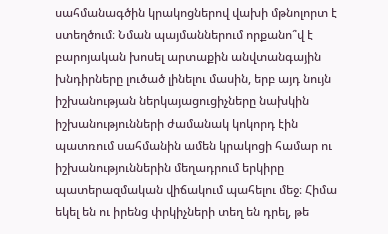սահմանագծին կրակոցներով վախի մթնոլորտ է ստեղծում։ Նման պայմաններում որքանո՞վ է բարոյական խոսել արտաքին անվտանգային խնդիրները լուծած լինելու մասին, երբ այդ նույն իշխանության ներկայացուցիչները նախկին իշխանությունների ժամանակ կոկորդ էին պատռում սահմանին ամեն կրակոցի համար ու իշխանություններին մեղադրում երկիրը պատերազմական վիճակում պահելու մեջ։ Հիմա եկել են ու իրենց փրկիչների տեղ են դրել, թե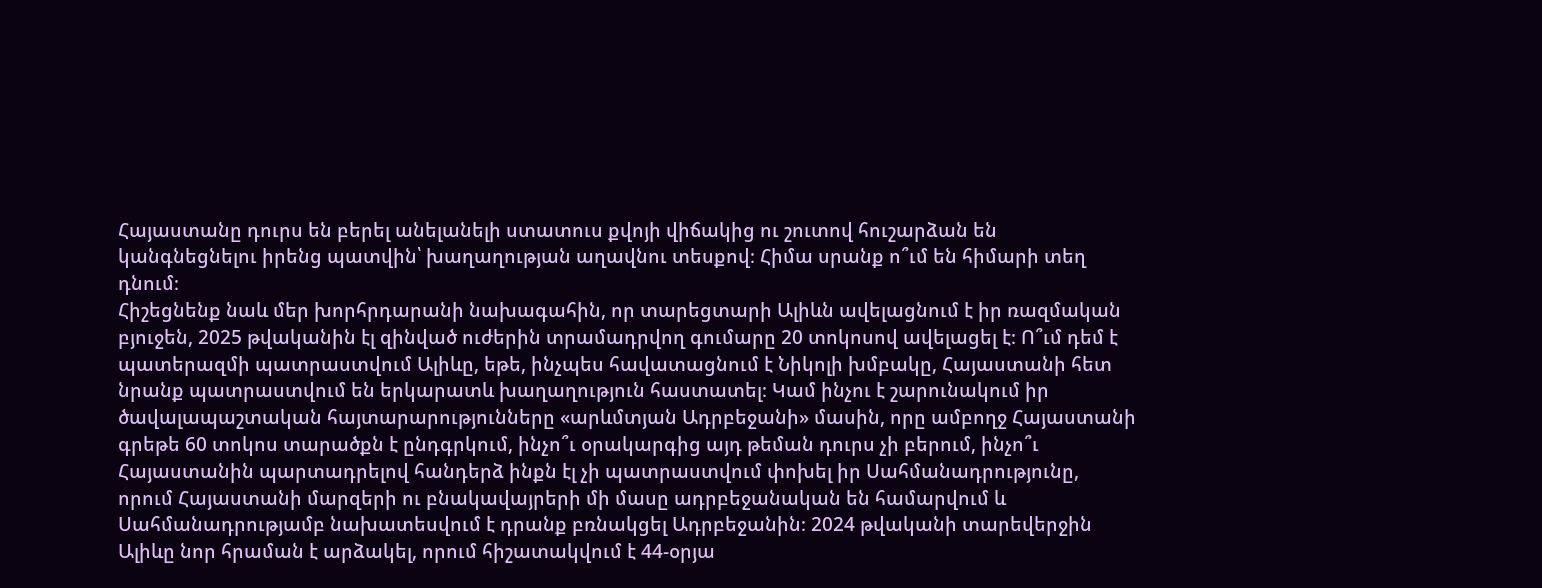Հայաստանը դուրս են բերել անելանելի ստատուս քվոյի վիճակից ու շուտով հուշարձան են կանգնեցնելու իրենց պատվին՝ խաղաղության աղավնու տեսքով։ Հիմա սրանք ո՞ւմ են հիմարի տեղ դնում։
Հիշեցնենք նաև մեր խորհրդարանի նախագահին, որ տարեցտարի Ալիևն ավելացնում է իր ռազմական բյուջեն, 2025 թվականին էլ զինված ուժերին տրամադրվող գումարը 20 տոկոսով ավելացել է։ Ո՞ւմ դեմ է պատերազմի պատրաստվում Ալիևը, եթե, ինչպես հավատացնում է Նիկոլի խմբակը, Հայաստանի հետ նրանք պատրաստվում են երկարատև խաղաղություն հաստատել։ Կամ ինչու է շարունակում իր ծավալապաշտական հայտարարությունները «արևմտյան Ադրբեջանի» մասին, որը ամբողջ Հայաստանի գրեթե 60 տոկոս տարածքն է ընդգրկում, ինչո՞ւ օրակարգից այդ թեման դուրս չի բերում, ինչո՞ւ Հայաստանին պարտադրելով հանդերձ ինքն էլ չի պատրաստվում փոխել իր Սահմանադրությունը, որում Հայաստանի մարզերի ու բնակավայրերի մի մասը ադրբեջանական են համարվում և Սահմանադրությամբ նախատեսվում է դրանք բռնակցել Ադրբեջանին։ 2024 թվականի տարեվերջին Ալիևը նոր հրաման է արձակել, որում հիշատակվում է 44-օրյա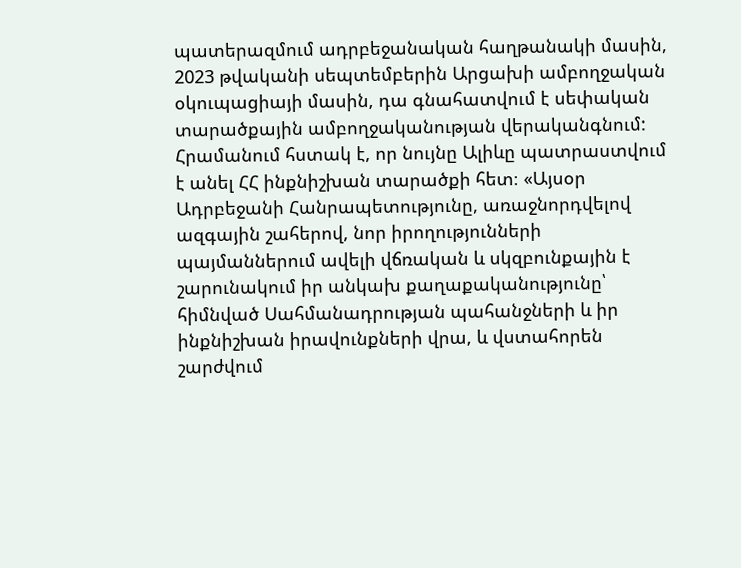պատերազմում ադրբեջանական հաղթանակի մասին, 2023 թվականի սեպտեմբերին Արցախի ամբողջական օկուպացիայի մասին, դա գնահատվում է սեփական տարածքային ամբողջականության վերականգնում: Հրամանում հստակ է, որ նույնը Ալիևը պատրաստվում է անել ՀՀ ինքնիշխան տարածքի հետ։ «Այսօր Ադրբեջանի Հանրապետությունը, առաջնորդվելով ազգային շահերով, նոր իրողությունների պայմաններում ավելի վճռական և սկզբունքային է շարունակում իր անկախ քաղաքականությունը՝ հիմնված Սահմանադրության պահանջների և իր ինքնիշխան իրավունքների վրա, և վստահորեն շարժվում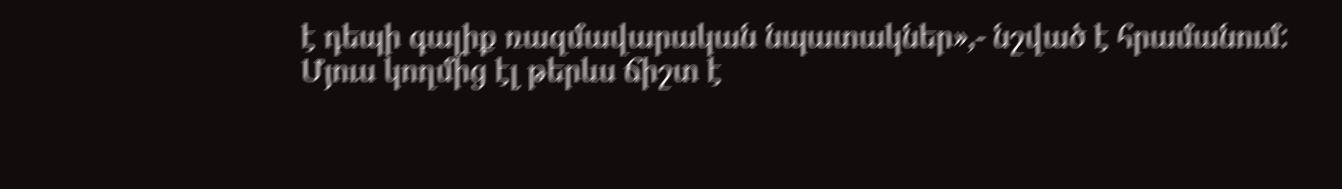է դեպի գալիք ռազմավարական նպատակներ»,- նշված է հրամանում:
Մյուս կողմից էլ թերևս ճիշտ է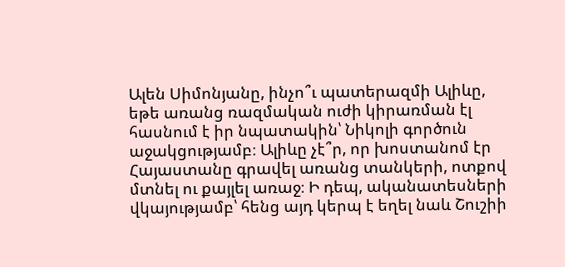Ալեն Սիմոնյանը, ինչո՞ւ պատերազմի Ալիևը, եթե առանց ռազմական ուժի կիրառման էլ հասնում է իր նպատակին՝ Նիկոլի գործուն աջակցությամբ։ Ալիևը չէ՞ր, որ խոստանոմ էր Հայաստանը գրավել առանց տանկերի, ոտքով մտնել ու քայլել առաջ։ Ի դեպ, ականատեսների վկայությամբ՝ հենց այդ կերպ է եղել նաև Շուշիի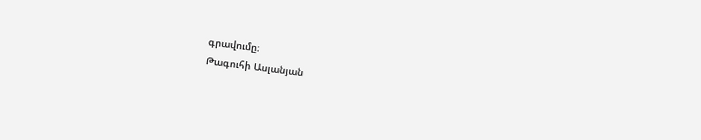գրավումը։
Թագուհի Ասլանյան